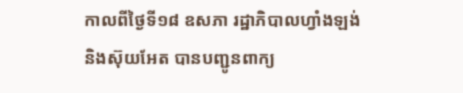កាលពីថ្ងៃទី១៨ ឧសភា រដ្ឋាភិបាលហ្វាំងឡង់ និងស៊ុយអែត បានបញ្ជូនពាក្យ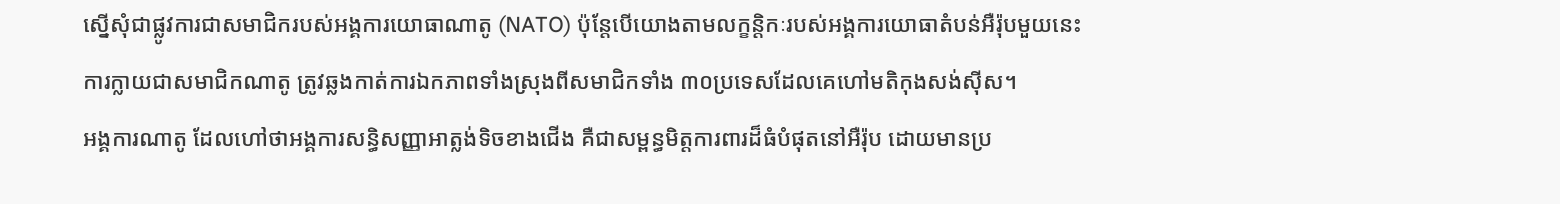ស្នើសុំជាផ្លូវការជាសមាជិករបស់អង្គការយោធាណាតូ (NATO) ប៉ុន្តែបើយោងតាមលក្ខន្តិកៈរបស់អង្គការយោធាតំបន់អឺរ៉ុបមួយនេះ ការក្លាយជាសមាជិកណាតូ ត្រូវឆ្លងកាត់ការឯកភាពទាំងស្រុងពីសមាជិកទាំង ៣០ប្រទេសដែលគេហៅមតិកុងសង់ស៊ីស។
អង្គការណាតូ ដែលហៅថាអង្គការសន្ធិសញ្ញាអាត្លង់ទិចខាងជើង គឺជាសម្ពន្ធមិត្តការពារដ៏ធំបំផុតនៅអឺរ៉ុប ដោយមានប្រ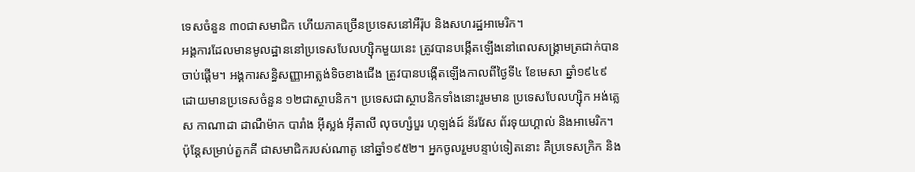ទេសចំនួន ៣០ជាសមាជិក ហើយភាគច្រើនប្រទេសនៅអឺរ៉ុប និងសហរដ្ឋអាមេរិក។
អង្គការដែលមានមូលដ្ឋាននៅប្រទេសបែលហ្ស៊ិកមួយនេះ ត្រូវបានបង្កើតឡើងនៅពេលសង្គ្រាមត្រជាក់បានចាប់ផ្តើម។ អង្គការសន្ធិសញ្ញាអាត្លង់ទិចខាងជើង ត្រូវបានបង្កើតឡើងកាលពីថ្ងៃទី៤ ខែមេសា ឆ្នាំ១៩៤៩ ដោយមានប្រទេសចំនួន ១២ជាស្ថាបនិក។ ប្រទេសជាស្ថាបនិកទាំងនោះរួមមាន ប្រទេសបែលហ្ស៊ិក អង់គ្លេស កាណាដា ដាណឺម៉ាក បារាំង អ៊ីស្លង់ អ៊ីតាលី លុចហ្សំបួរ ហុឡង់ដ៍ ន័រវែស ព័រទុយហ្គាល់ និងអាមេរិក។
ប៉ុន្តែសម្រាប់តួកគី ជាសមាជិករបស់ណាតូ នៅឆ្នាំ១៩៥២។ អ្នកចូលរួមបន្ទាប់ទៀតនោះ គឺប្រទេសក្រិក និង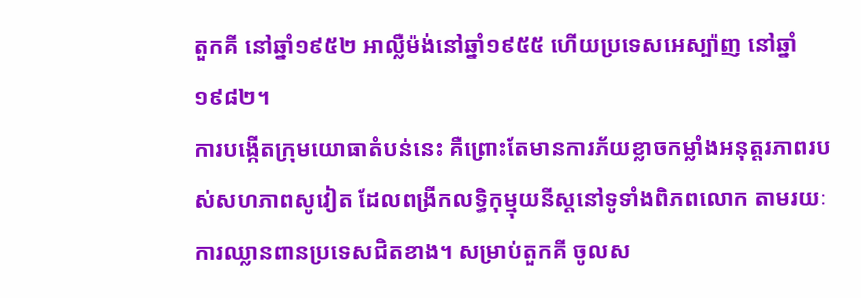តួកគី នៅឆ្នាំ១៩៥២ អាល្លឺម៉ង់នៅឆ្នាំ១៩៥៥ ហើយប្រទេសអេស្ប៉ាញ នៅឆ្នាំ១៩៨២។
ការបង្កើតក្រុមយោធាតំបន់នេះ គឺព្រោះតែមានការភ័យខ្លាចកម្លាំងអនុត្តរភាពរបស់សហភាពសូវៀត ដែលពង្រីកលទ្ធិកុម្មុយនីស្តនៅទូទាំងពិភពលោក តាមរយៈការឈ្លានពានប្រទេសជិតខាង។ សម្រាប់តួកគី ចូលស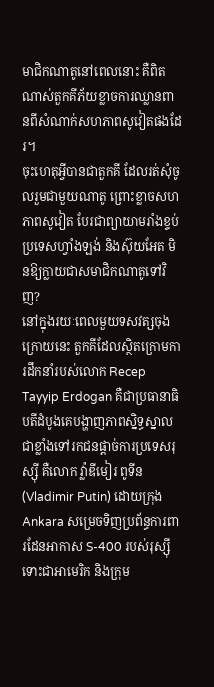មាជិកណាតូនៅពេលនោះ គឺពិតណាស់តួកគីភ័យខ្លាចការឈ្លានពានពីសំណាក់សហភាពសូវៀតផងដែរ។
ចុះហេតុអ្វីបានជាតួកគី ដែលរត់សុំចូលរួមជាមួយណាតូ ព្រោះខ្លាចសហភាពសូវៀត បែរជាព្យាយាមរាំងខ្ទប់ប្រទេសហ្វាំងឡង់ និងស៊ុយអែត មិនឱ្យក្លាយជាសមាជិកណាតូទៅវិញ?
នៅក្នុងរយៈពេលមួយទសវត្សចុងក្រោយនេះ តួកគីដែលស្ថិតក្រោមការដឹកនាំរបស់លោក Recep Tayyip Erdogan គឺជាប្រធានាធិបតីដំបូងគេបង្ហាញភាពស្និទ្ធស្នាលជាខ្លាំងទៅរកជនផ្ដាច់ការប្រទេសរុស្ស៊ី គឺលោក វ៉្លាឌីមៀរ ពូទីន (Vladimir Putin) ដោយក្រុង Ankara សម្រេចទិញប្រព័ន្ធការពារដែនអាកាស S-400 របស់រុស្ស៊ី ទោះជាអាមេរិក និងក្រុម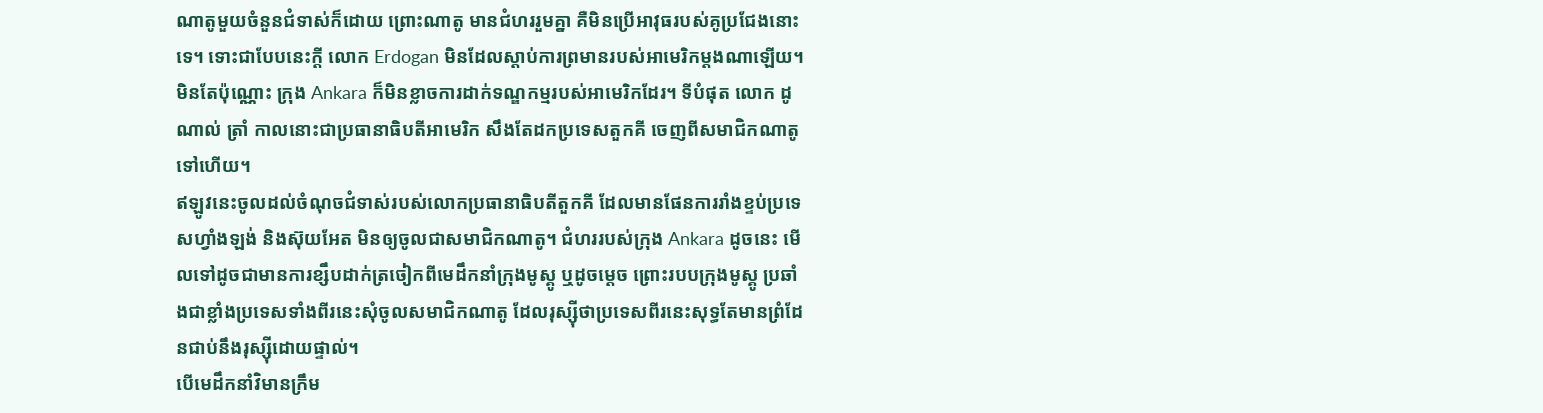ណាតូមួយចំនួនជំទាស់ក៏ដោយ ព្រោះណាតូ មានជំហររួមគ្នា គឺមិនប្រើអាវុធរបស់គូប្រជែងនោះទេ។ ទោះជាបែបនេះក្ដី លោក Erdogan មិនដែលស្ដាប់ការព្រមានរបស់អាមេរិកម្តងណាឡើយ។
មិនតែប៉ុណ្ណោះ ក្រុង Ankara ក៏មិនខ្លាចការដាក់ទណ្ឌកម្មរបស់អាមេរិកដែរ។ ទីបំផុត លោក ដូណាល់ ត្រាំ កាលនោះជាប្រធានាធិបតីអាមេរិក សឹងតែដកប្រទេសតួកគី ចេញពីសមាជិកណាតូទៅហើយ។
ឥឡូវនេះចូលដល់ចំណុចជំទាស់របស់លោកប្រធានាធិបតីតួកគី ដែលមានផែនការរាំងខ្ទប់ប្រទេសហ្វាំងឡង់ និងស៊ុយអែត មិនឲ្យចូលជាសមាជិកណាតូ។ ជំហររបស់ក្រុង Ankara ដូចនេះ មើលទៅដូចជាមានការខ្សឹបដាក់ត្រចៀកពីមេដឹកនាំក្រុងមូស្គូ ឬដូចម្ដេច ព្រោះរបបក្រុងមូស្គូ ប្រឆាំងជាខ្លាំងប្រទេសទាំងពីរនេះសុំចូលសមាជិកណាតូ ដែលរុស្ស៊ីថាប្រទេសពីរនេះសុទ្ធតែមានព្រំដែនជាប់នឹងរុស្ស៊ីដោយផ្ទាល់។
បើមេដឹកនាំវិមានក្រឹម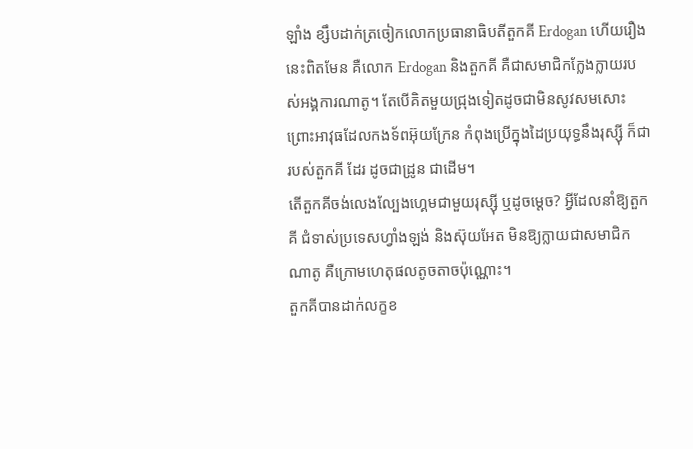ឡាំង ខ្សឹបដាក់ត្រចៀកលោកប្រធានាធិបតីតួកគី Erdogan ហើយរឿងនេះពិតមែន គឺលោក Erdogan និងតួកគី គឺជាសមាជិកក្លែងក្លាយរបស់អង្គការណាតូ។ តែបើគិតមួយជ្រុងទៀតដូចជាមិនសូវសមសោះ ព្រោះអាវុធដែលកងទ័ពអ៊ុយក្រែន កំពុងប្រើក្នុងដៃប្រយុទ្ធនឹងរុស្ស៊ី ក៏ជារបស់តួកគី ដែរ ដូចជាដ្រូន ជាដើម។
តើតួកគីចង់លេងល្បែងហ្គេមជាមួយរុស្ស៊ី ឬដូចម្ដេច? អ្វីដែលនាំឱ្យតួកគី ជំទាស់ប្រទេសហ្វាំងឡង់ និងស៊ុយអែត មិនឱ្យក្លាយជាសមាជិកណាតូ គឺក្រោមហេតុផលតូចតាចប៉ុណ្ណោះ។
តួកគីបានដាក់លក្ខខ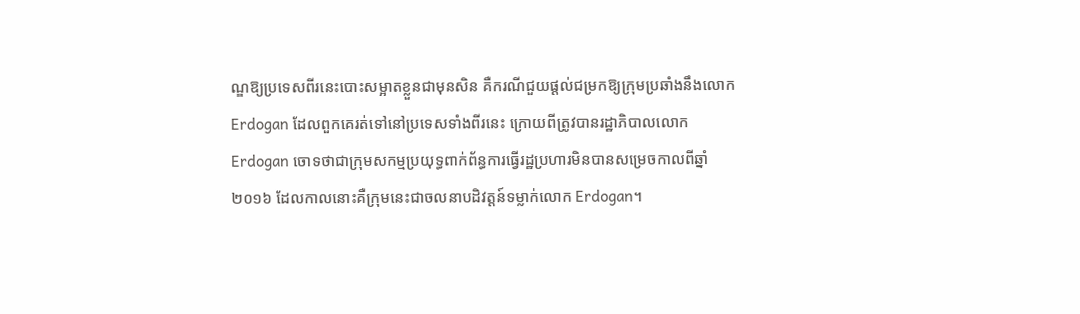ណ្ឌឱ្យប្រទេសពីរនេះបោះសម្អាតខ្លួនជាមុនសិន គឺករណីជួយផ្ដល់ជម្រកឱ្យក្រុមប្រឆាំងនឹងលោក Erdogan ដែលពួកគេរត់ទៅនៅប្រទេសទាំងពីរនេះ ក្រោយពីត្រូវបានរដ្ឋាភិបាលលោក Erdogan ចោទថាជាក្រុមសកម្មប្រយុទ្ធពាក់ព័ន្ធការធ្វើរដ្ឋប្រហារមិនបានសម្រេចកាលពីឆ្នាំ២០១៦ ដែលកាលនោះគឺក្រុមនេះជាចលនាបដិវត្តន៍ទម្លាក់លោក Erdogan។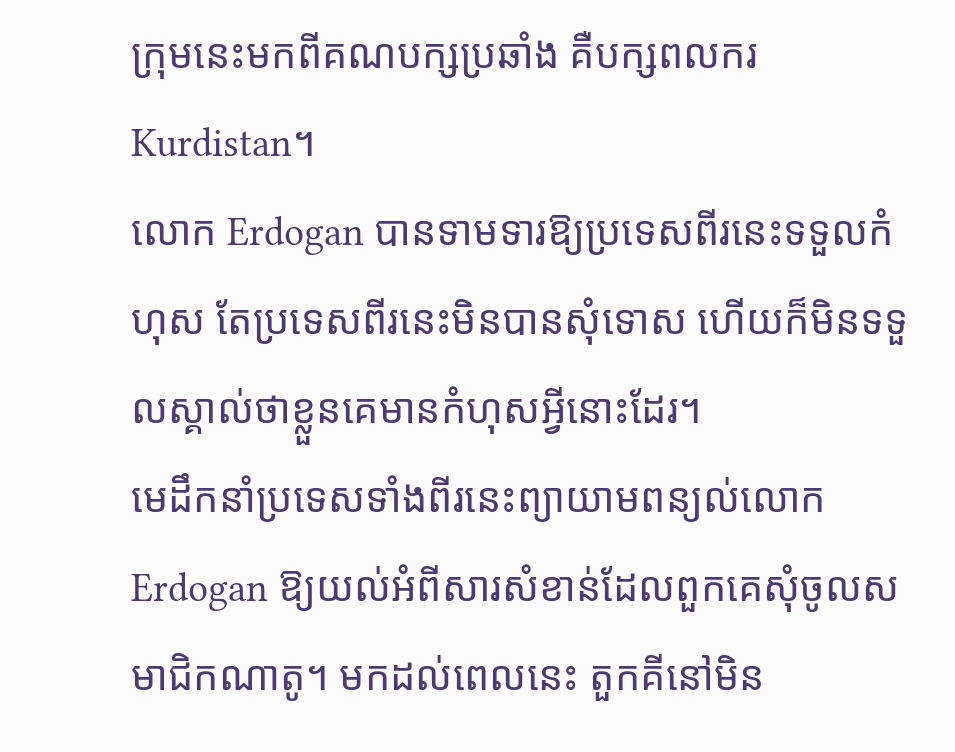ក្រុមនេះមកពីគណបក្សប្រឆាំង គឺបក្សពលករ Kurdistan។
លោក Erdogan បានទាមទារឱ្យប្រទេសពីរនេះទទួលកំហុស តែប្រទេសពីរនេះមិនបានសុំទោស ហើយក៏មិនទទួលស្គាល់ថាខ្លួនគេមានកំហុសអ្វីនោះដែរ។
មេដឹកនាំប្រទេសទាំងពីរនេះព្យាយាមពន្យល់លោក Erdogan ឱ្យយល់អំពីសារសំខាន់ដែលពួកគេសុំចូលសមាជិកណាតូ។ មកដល់ពេលនេះ តួកគីនៅមិន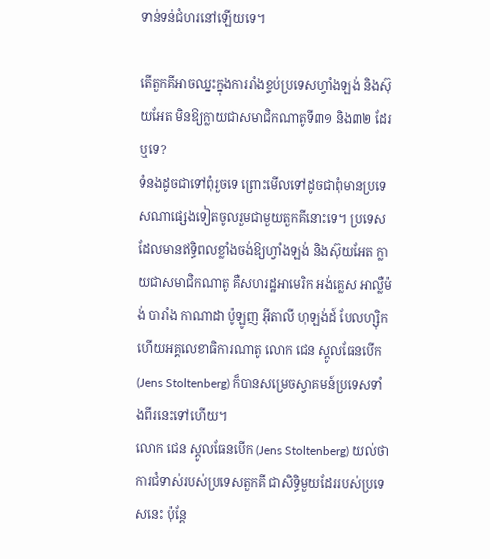ទាន់ទន់ជំហរនៅឡើយទេ។

តើតួកគីអាចឈ្នះក្នុងការរាំងខ្ទប់ប្រទេសហ្វាំងឡង់ និងស៊ុយអែត មិនឱ្យក្លាយជាសមាជិកណាតូទី៣១ និង៣២ ដែរឬទេ?
ទំនងដូចជាទៅពុំរួចទេ ព្រោះមើលទៅដូចជាពុំមានប្រទេសណាផ្សេងទៀតចូលរួមជាមួយតួកគីនោះទេ។ ប្រទេសដែលមានឥទ្ធិពលខ្លាំងចង់ឱ្យហ្វាំងឡង់ និងស៊ុយអែត ក្លាយជាសមាជិកណាតូ គឺសហរដ្ឋអាមេរិក អង់គ្លេស អាល្លឺម៉ង់ បារាំង កាណាដា ប៉ូឡូញ អ៊ីតាលី ហុឡង់ដ៍ បែលហ្ស៊ិក ហើយអគ្គលេខាធិការណាតូ លោក ជេន ស្តូលធែនបើក (Jens Stoltenberg) ក៏បានសម្រេចស្វាគមន៍ប្រទេសទាំងពីរនេះទៅហើយ។
លោក ជេន ស្តូលធែនបើក (Jens Stoltenberg) យល់ថា ការជំទាស់របស់ប្រទេសតួកគី ជាសិទ្ធិមួយដែររបស់ប្រទេសនេះ ប៉ុន្តែ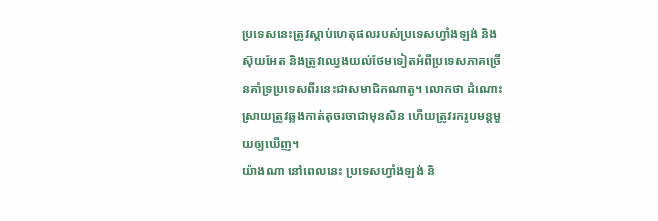ប្រទេសនេះត្រូវស្ដាប់ហេតុផលរបស់ប្រទេសហ្វាំងឡង់ និងស៊ុយអែត និងត្រូវឈ្វេងយល់ថែមទៀតអំពីប្រទេសភាគច្រើនគាំទ្រប្រទេសពីរនេះជាសមាជិកណាតូ។ លោកថា ដំណោះស្រាយត្រូវឆ្លងកាត់តុចរចាជាមុនសិន ហើយត្រូវរករូបមន្តមួយឲ្យឃើញ។
យ៉ាងណា នៅពេលនេះ ប្រទេសហ្វាំងឡង់ និ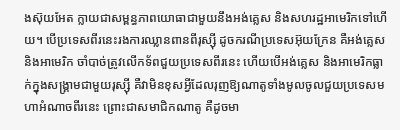ងស៊ុយអែត ក្លាយជាសម្ពន្ធភាពយោធាជាមួយនឹងអង់គ្លេស និងសហរដ្ឋអាមេរិកទៅហើយ។ បើប្រទេសពីរនេះរងការឈ្លានពានពីរុស្ស៊ី ដូចករណីប្រទេសអ៊ុយក្រែន គឺអង់គ្លេស និងអាមេរិក ចាំបាច់ត្រូវលើកទ័ពជួយប្រទេសពីរនេះ ហើយបើអង់គ្លេស និងអាមេរិកធ្លាក់ក្នុងសង្គ្រាមជាមួយរុស្ស៊ី គឺវាមិនខុសអ្វីដែលរុញឱ្យណាតូទាំងមូលចូលជួយប្រទេសមហាអំណាចពីរនេះ ព្រោះជាសមាជិកណាតូ គឺដូចមា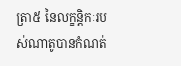ត្រា៥ នៃលក្ខន្តិកៈរបស់ណាតូបានកំណត់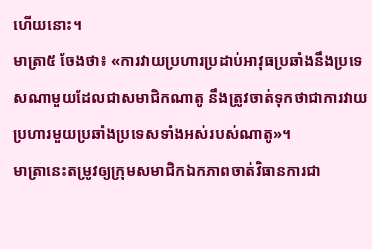ហើយនោះ។
មាត្រា៥ ចែងថា៖ «ការវាយប្រហារប្រដាប់អាវុធប្រឆាំងនឹងប្រទេសណាមួយដែលជាសមាជិកណាតូ នឹងត្រូវចាត់ទុកថាជាការវាយប្រហារមួយប្រឆាំងប្រទេសទាំងអស់របស់ណាតូ»។
មាត្រានេះតម្រូវឲ្យក្រុមសមាជិកឯកភាពចាត់វិធានការជា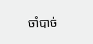ចាំបាច់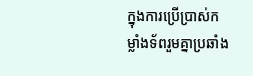ក្នុងការប្រើប្រាស់កម្លាំងទ័ពរួមគ្នាប្រឆាំង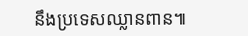នឹងប្រទេសឈ្លានពាន៕